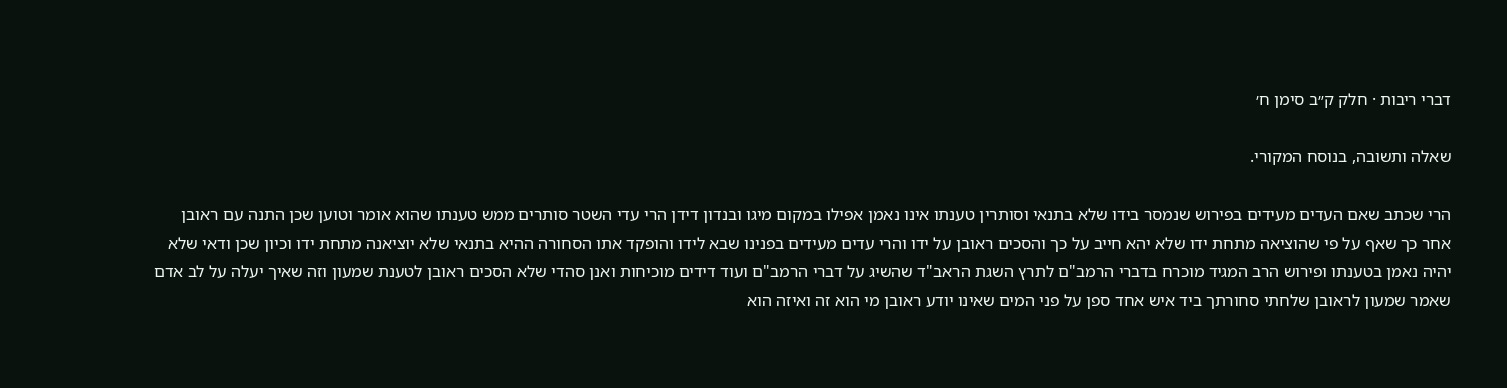דברי ריבות · חלק ק״ב סימן ח׳

שאלה ותשובה, בנוסח המקורי.

הרי שכתב שאם העדים מעידים בפירוש שנמסר בידו שלא בתנאי וסותרין טענתו אינו נאמן אפילו במקום מיגו ובנדון דידן הרי עדי השטר סותרים ממש טענתו שהוא אומר וטוען שכן התנה עם ראובן אחר כך שאף על פי שהוציאה מתחת ידו שלא יהא חייב על כך והסכים ראובן על ידו והרי עדים מעידים בפנינו שבא לידו והופקד אתו הסחורה ההיא בתנאי שלא יוציאנה מתחת ידו וכיון שכן ודאי שלא יהיה נאמן בטענתו ופירוש הרב המגיד מוכרח בדברי הרמב"ם לתרץ השגת הראב"ד שהשיג על דברי הרמב"ם ועוד דידים מוכיחות ואנן סהדי שלא הסכים ראובן לטענת שמעון וזה שאיך יעלה על לב אדם שאמר שמעון לראובן שלחתי סחורתך ביד איש אחד ספן על פני המים שאינו יודע ראובן מי הוא זה ואיזה הוא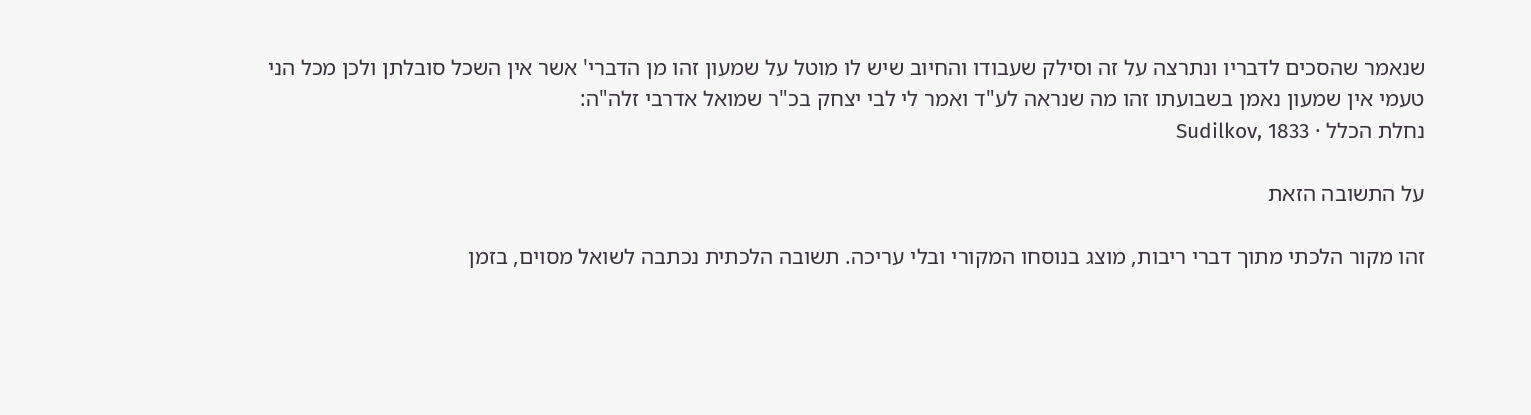שנאמר שהסכים לדבריו ונתרצה על זה וסילק שעבודו והחיוב שיש לו מוטל על שמעון זהו מן הדברי' אשר אין השכל סובלתן ולכן מכל הני טעמי אין שמעון נאמן בשבועתו זהו מה שנראה לע"ד ואמר לי לבי יצחק בכ"ר שמואל אדרבי זלה"ה:
נחלת הכלל · Sudilkov, 1833

על התשובה הזאת

זהו מקור הלכתי מתוך דברי ריבות, מוצג בנוסחו המקורי ובלי עריכה. תשובה הלכתית נכתבה לשואל מסוים, בזמן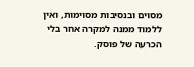מסוים ובנסיבות מסוימות, ואין ללמוד ממנה למקרה אחר בלי הכרעה של פוסק.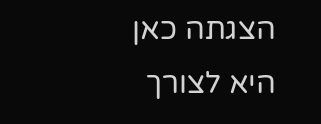הצגתה כאן היא לצורך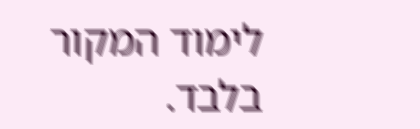לימוד המקור בלבד.